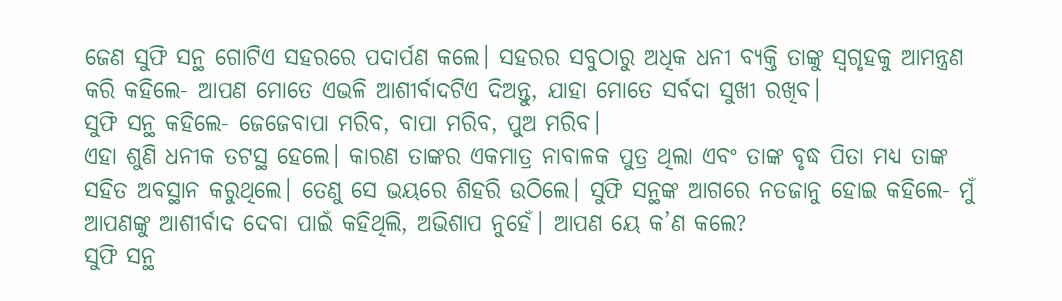ଜେଣ ସୁଫି ସନ୍ଥ ଗୋଟିଏ ସହରରେ ପଦାର୍ପଣ କଲେ। ସହରର ସବୁଠାରୁ ଅଧିକ ଧନୀ ବ୍ୟକ୍ତି ତାଙ୍କୁ ସ୍ବଗୃହକୁ ଆମନ୍ତ୍ରଣ କରି କହିଲେ- ଆପଣ ମୋତେ ଏଭଳି ଆଶୀର୍ବାଦଟିଏ ଦିଅନ୍ତୁ, ଯାହା ମୋତେ ସର୍ବଦା ସୁଖୀ ରଖିବ।
ସୁଫି ସନ୍ଥ କହିଲେ- ଜେଜେବାପା ମରିବ, ବାପା ମରିବ, ପୁଅ ମରିବ।
ଏହା ଶୁଣି ଧନୀକ ତଟସ୍ଥ ହେଲେ। କାରଣ ତାଙ୍କର ଏକମାତ୍ର ନାବାଳକ ପୁତ୍ର ଥିଲା ଏବଂ ତାଙ୍କ ବୃଦ୍ଧ ପିତା ମଧ୍ୟ ତାଙ୍କ ସହିତ ଅବସ୍ଥାନ କରୁଥିଲେ। ତେଣୁ ସେ ଭୟରେ ଶିହରି ଉଠିଲେ। ସୁଫି ସନ୍ଥଙ୍କ ଆଗରେ ନତଜାନୁ ହୋଇ କହିଲେ- ମୁଁ ଆପଣଙ୍କୁ ଆଶୀର୍ବାଦ ଦେବା ପାଇଁ କହିଥିଲି, ଅଭିଶାପ ନୁହେଁ। ଆପଣ ୟେ କ’ଣ କଲେ?
ସୁଫି ସନ୍ଥ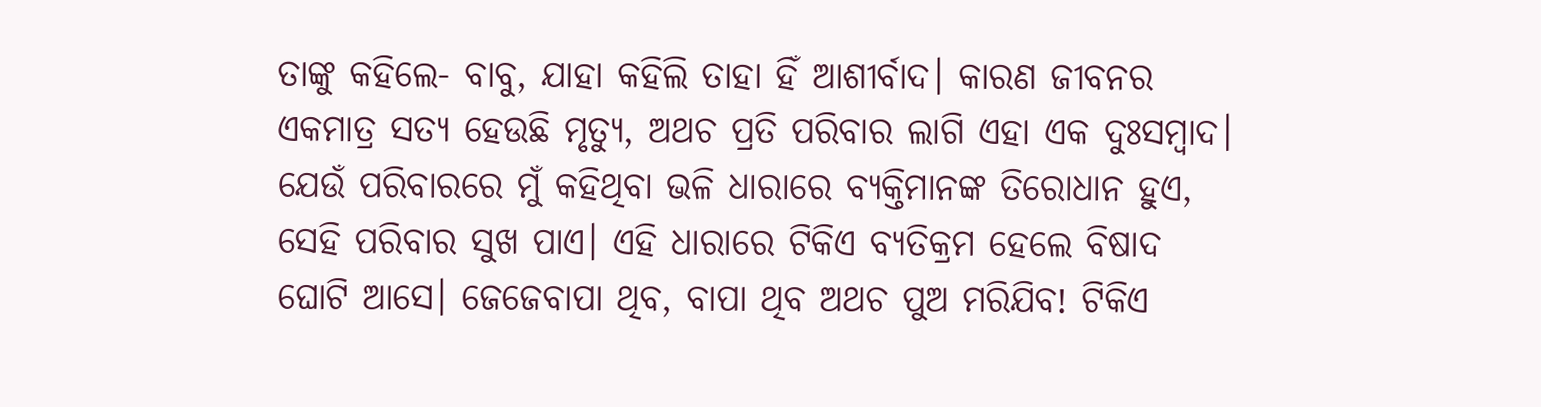ତାଙ୍କୁ କହିଲେ- ବାବୁ, ଯାହା କହିଲି ତାହା ହିଁ ଆଶୀର୍ବାଦ। କାରଣ ଜୀବନର ଏକମାତ୍ର ସତ୍ୟ ହେଉଛି ମୃତ୍ୟୁ, ଅଥଚ ପ୍ରତି ପରିବାର ଲାଗି ଏହା ଏକ ଦୁଃସମ୍ବାଦ। ଯେଉଁ ପରିବାରରେ ମୁଁ କହିଥିବା ଭଳି ଧାରାରେ ବ୍ୟକ୍ତିମାନଙ୍କ ତିରୋଧାନ ହୁଏ, ସେହି ପରିବାର ସୁଖ ପାଏ। ଏହି ଧାରାରେ ଟିକିଏ ବ୍ୟତିକ୍ରମ ହେଲେ ବିଷାଦ ଘୋଟି ଆସେ। ଜେଜେବାପା ଥିବ, ବାପା ଥିବ ଅଥଚ ପୁଅ ମରିଯିବ! ଟିକିଏ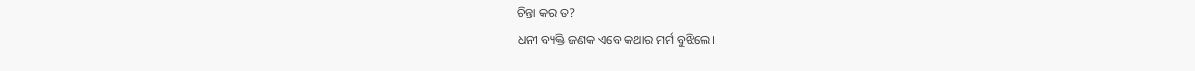ଚିନ୍ତା କର ତ?
ଧନୀ ବ୍ୟକ୍ତି ଜଣକ ଏବେ କଥାର ମର୍ମ ବୁଝିଲେ।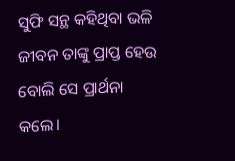ସୁଫି ସନ୍ଥ କହିଥିବା ଭଳି ଜୀବନ ତାଙ୍କୁ ପ୍ରାପ୍ତ ହେଉ ବୋଲି ସେ ପ୍ରାର୍ଥନା କଲେ।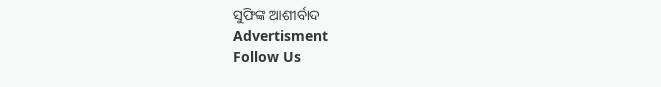ସୁଫିଙ୍କ ଆଶୀର୍ବାଦ
Advertisment
Follow Us